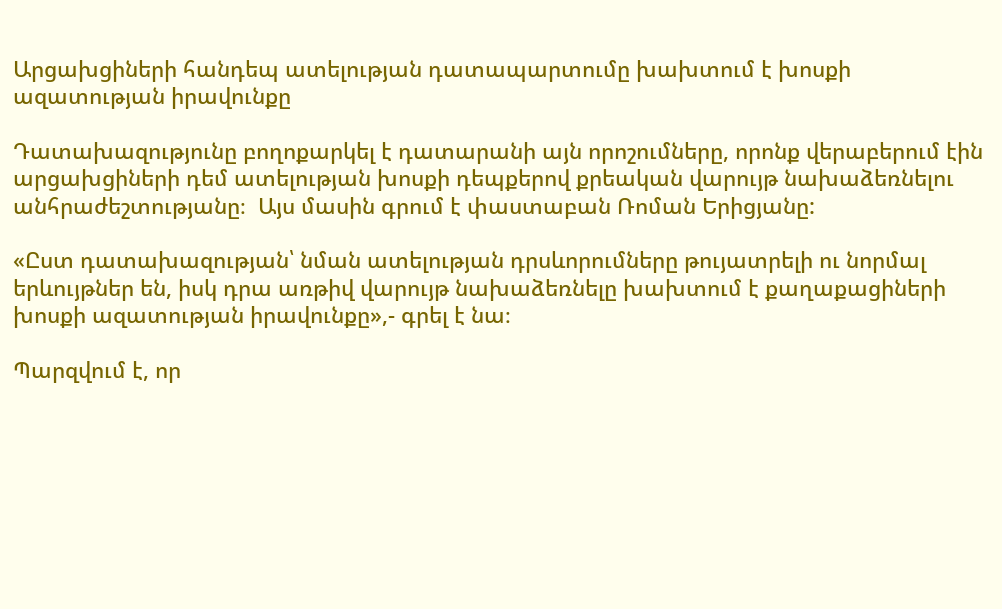Արցախցիների հանդեպ ատելության դատապարտումը խախտում է խոսքի ազատության իրավունքը

Դատախազությունը բողոքարկել է դատարանի այն որոշումները, որոնք վերաբերում էին արցախցիների դեմ ատելության խոսքի դեպքերով քրեական վարույթ նախաձեռնելու անհրաժեշտությանը։  Այս մասին գրում է փաստաբան Ռոման Երիցյանը:

«Ըստ դատախազության՝ նման ատելության դրսևորումները թույատրելի ու նորմալ երևույթներ են, իսկ դրա առթիվ վարույթ նախաձեռնելը խախտում է քաղաքացիների խոսքի ազատության իրավունքը»,- գրել է նա։

Պարզվում է, որ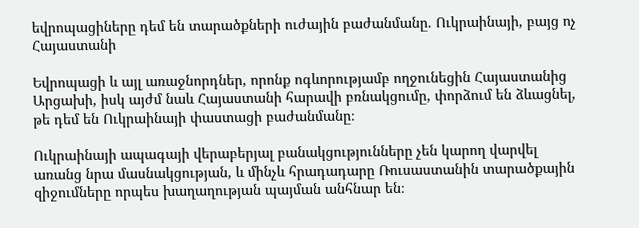եվրոպացիները դեմ են տարածքների ուժային բաժանմանը. Ուկրաինայի, բայց ոչ Հայաստանի

Եվրոպացի և այլ առաջնորդներ, որոնք ոգևորությամբ ողջունեցին Հայաստանից Արցախի, իսկ այժմ նաև Հայաստանի հարավի բռնակցումը, փորձում են ձևացնել, թե դեմ են Ուկրաինայի փաստացի բաժանմանը։

Ուկրաինայի ապագայի վերաբերյալ բանակցությունները չեն կարող վարվել առանց նրա մասնակցության, և մինչև հրադադարը Ռուսաստանին տարածքային զիջումները որպես խաղաղության պայման անհնար են։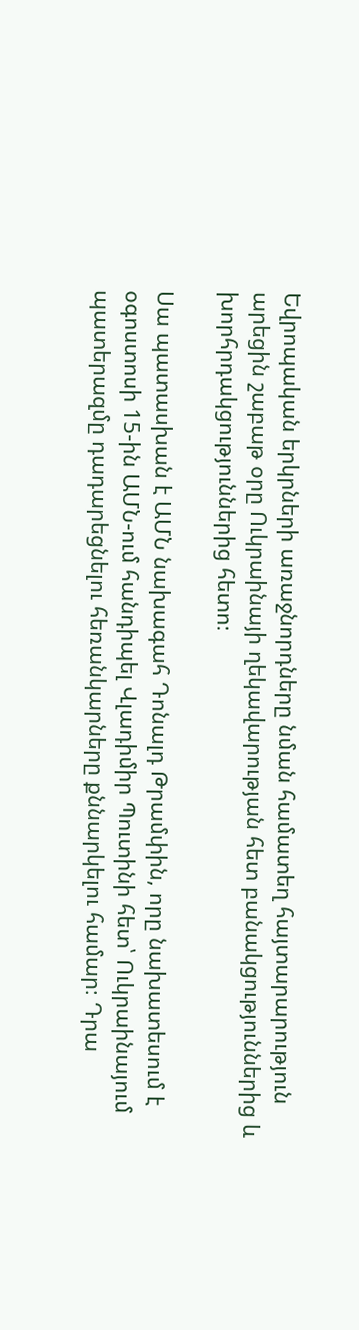Եվրոպական երկրների առաջնորդները նման համատեղ հայտարարություն արեցին շաբաթ օրը Ուկրաինայի ղեկավարության հետ բանակցություններից և խորհրդակցություններից հետո։

Սա պատասխան է ԱՄՆ նախագահ Դոնալդ Թրամփին, որը նախատեսում է օգոստոսի 15-ին ԱՄՆ-ում հանդիպել Վլադիմիր Պուտինի հետ՝ Ուկրաինայում պատերազմը դադարեցնելու հեռանկարները քննարկելու համար։ Դրա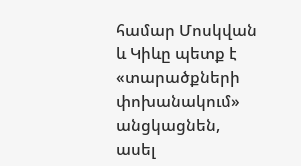համար Մոսկվան և Կիևը պետք է «տարածքների փոխանակում» անցկացնեն, ասել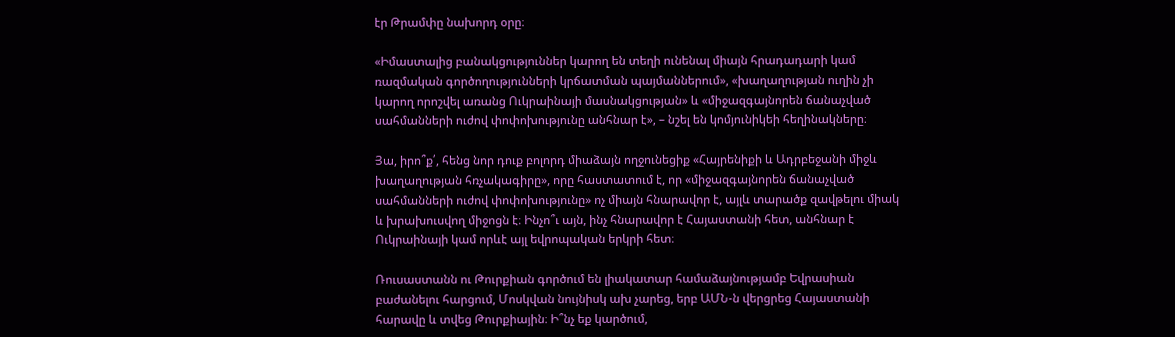էր Թրամփը նախորդ օրը։

«Իմաստալից բանակցություններ կարող են տեղի ունենալ միայն հրադադարի կամ ռազմական գործողությունների կրճատման պայմաններում», «խաղաղության ուղին չի կարող որոշվել առանց Ուկրաինայի մասնակցության» և «միջազգայնորեն ճանաչված սահմանների ուժով փոփոխությունը անհնար է», – նշել են կոմյունիկեի հեղինակները։

Յա, իրո՞ք՛, հենց նոր դուք բոլորդ միաձայն ողջունեցիք «Հայրենիքի և Ադրբեջանի միջև խաղաղության հռչակագիրը», որը հաստատում է, որ «միջազգայնորեն ճանաչված սահմանների ուժով փոփոխությունը» ոչ միայն հնարավոր է, այլև տարածք զավթելու միակ և խրախուսվող միջոցն է։ Ինչո՞ւ այն, ինչ հնարավոր է Հայաստանի հետ, անհնար է Ուկրաինայի կամ որևէ այլ եվրոպական երկրի հետ։

Ռուսաստանն ու Թուրքիան գործում են լիակատար համաձայնությամբ Եվրասիան բաժանելու հարցում, Մոսկվան նույնիսկ ախ չարեց, երբ ԱՄՆ-ն վերցրեց Հայաստանի հարավը և տվեց Թուրքիային։ Ի՞նչ եք կարծում,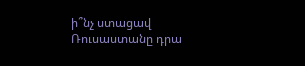ի՞նչ ստացավ Ռուսաստանը դրա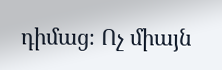դիմաց։ Ոչ միայն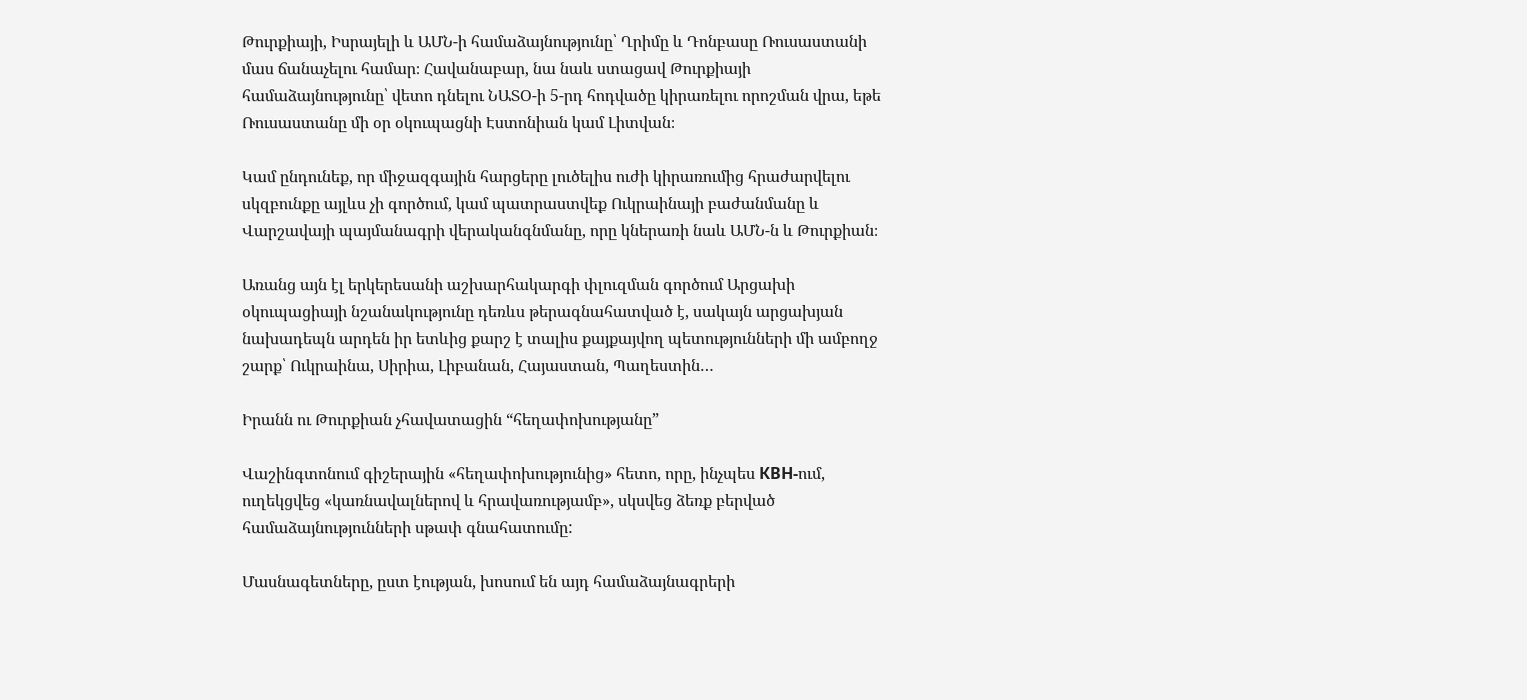Թուրքիայի, Իսրայելի և ԱՄՆ-ի համաձայնությունը՝ Ղրիմը և Դոնբասը Ռուսաստանի մաս ճանաչելու համար։ Հավանաբար, նա նաև ստացավ Թուրքիայի համաձայնությունը՝ վետո դնելու ՆԱՏՕ-ի 5-րդ հոդվածը կիրառելու որոշման վրա, եթե Ռուսաստանը մի օր օկուպացնի Էստոնիան կամ Լիտվան։

Կամ ընդունեք, որ միջազգային հարցերը լուծելիս ուժի կիրառումից հրաժարվելու սկզբունքը այլևս չի գործում, կամ պատրաստվեք Ուկրաինայի բաժանմանը և Վարշավայի պայմանագրի վերականգնմանը, որը կներառի նաև ԱՄՆ-ն և Թուրքիան։

Առանց այն էլ երկերեսանի աշխարհակարգի փլուզման գործում Արցախի օկուպացիայի նշանակությունը դեռևս թերագնահատված է, սակայն արցախյան նախադեպն արդեն իր ետևից քարշ է տալիս քայքայվող պետությունների մի ամբողջ շարք՝ Ուկրաինա, Սիրիա, Լիբանան, Հայաստան, Պաղեստին…

Իրանն ու Թուրքիան չհավատացին “հեղափոխությանը”

Վաշինգտոնում գիշերային «հեղափոխությունից» հետո, որը, ինչպես КВН-ում, ուղեկցվեց «կառնավալներով և հրավառությամբ», սկսվեց ձեռք բերված համաձայնությունների սթափ գնահատումը:

Մասնագետները, ըստ էության, խոսում են այդ համաձայնագրերի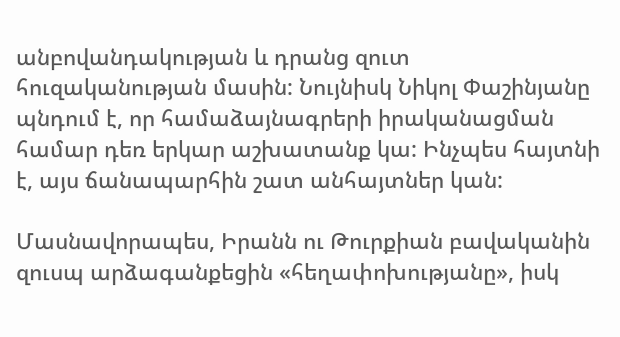անբովանդակության և դրանց զուտ հուզականության մասին: Նույնիսկ Նիկոլ Փաշինյանը պնդում է, որ համաձայնագրերի իրականացման համար դեռ երկար աշխատանք կա: Ինչպես հայտնի է, այս ճանապարհին շատ անհայտներ կան:

Մասնավորապես, Իրանն ու Թուրքիան բավականին զուսպ արձագանքեցին «հեղափոխությանը», իսկ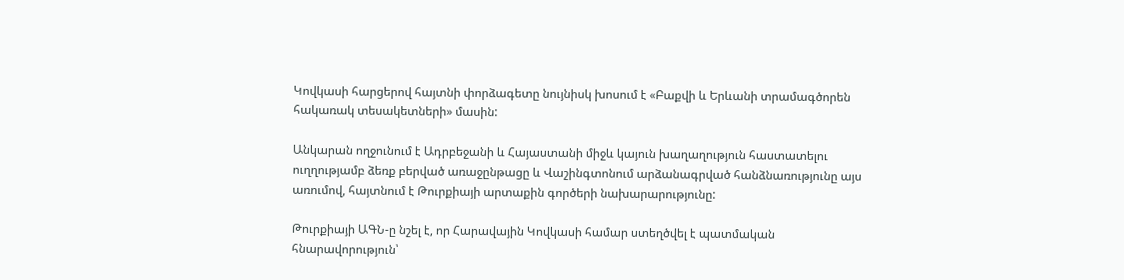Կովկասի հարցերով հայտնի փորձագետը նույնիսկ խոսում է «Բաքվի և Երևանի տրամագծորեն հակառակ տեսակետների» մասին:

Անկարան ողջունում է Ադրբեջանի և Հայաստանի միջև կայուն խաղաղություն հաստատելու ուղղությամբ ձեռք բերված առաջընթացը և Վաշինգտոնում արձանագրված հանձնառությունը այս առումով, հայտնում է Թուրքիայի արտաքին գործերի նախարարությունը:

Թուրքիայի ԱԳՆ-ը նշել է, որ Հարավային Կովկասի համար ստեղծվել է պատմական հնարավորություն՝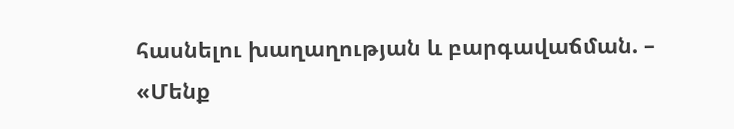հասնելու խաղաղության և բարգավաճման. – «Մենք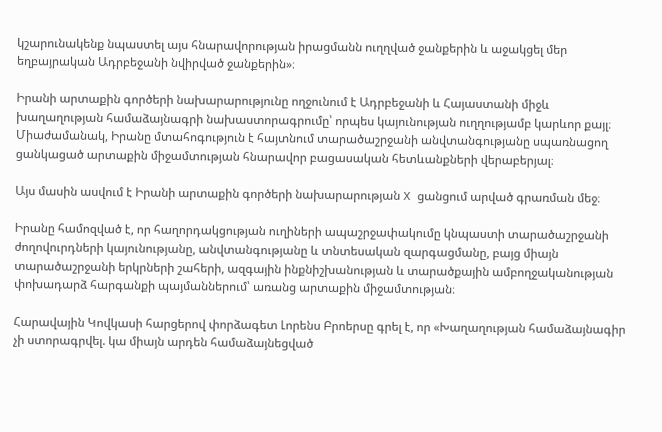կշարունակենք նպաստել այս հնարավորության իրացմանն ուղղված ջանքերին և աջակցել մեր եղբայրական Ադրբեջանի նվիրված ջանքերին»։

Իրանի արտաքին գործերի նախարարությունը ողջունում է Ադրբեջանի և Հայաստանի միջև խաղաղության համաձայնագրի նախաստորագրումը՝ որպես կայունության ուղղությամբ կարևոր քայլ։ Միաժամանակ, Իրանը մտահոգություն է հայտնում տարածաշրջանի անվտանգությանը սպառնացող ցանկացած արտաքին միջամտության հնարավոր բացասական հետևանքների վերաբերյալ։

Այս մասին ասվում է Իրանի արտաքին գործերի նախարարության X ցանցում արված գրառման մեջ։

Իրանը համոզված է, որ հաղորդակցության ուղիների ապաշրջափակումը կնպաստի տարածաշրջանի ժողովուրդների կայունությանը, անվտանգությանը և տնտեսական զարգացմանը, բայց միայն տարածաշրջանի երկրների շահերի, ազգային ինքնիշխանության և տարածքային ամբողջականության փոխադարձ հարգանքի պայմաններում՝ առանց արտաքին միջամտության։

Հարավային Կովկասի հարցերով փորձագետ Լորենս Բրոերսը գրել է, որ «Խաղաղության համաձայնագիր չի ստորագրվել. կա միայն արդեն համաձայնեցված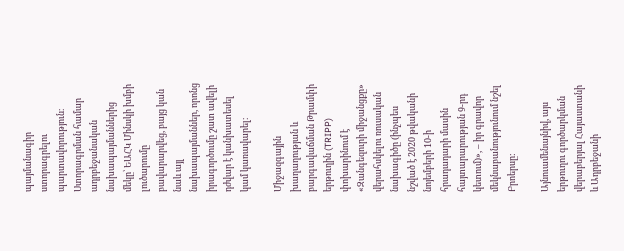պայմանագիր ստորագրելու պարտավորություն։ Ստորագրման համար ադրբեջանական նախապայմաններից մեկը՝ ԵԱՀԿ Մինսկի խմբի լուծարումը բավարարվեց, բայց կան նաև այլ նախապայմաններ, որոնց իրագործումը շատ ավելի դժվար է կանխատեսել կամ կառավարել։

Միջազգային խաղաղության և բարգավաճման Թրամփի երթուղին (TRIPP) փոխարինում է «Զանգեզուրի միջանցքը» վերահսկելու ռուսական նախագիծը (ինչպես նշված է 2020 թվականի նոյեմբերի 10-ի հրադադարի մասին հայտարարության 9-րդ կետում)», – իր գրավոր մեկնաբանությունում նշել Բրոերսը:

Այնուամենայնիվ, այս երթուղու գործարկման վերաբերյալ Հայաստանի և Ադրբեջանի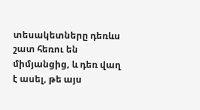տեսակետները դեռևս շատ հեռու են միմյանցից, և դեռ վաղ է ասել, թե այս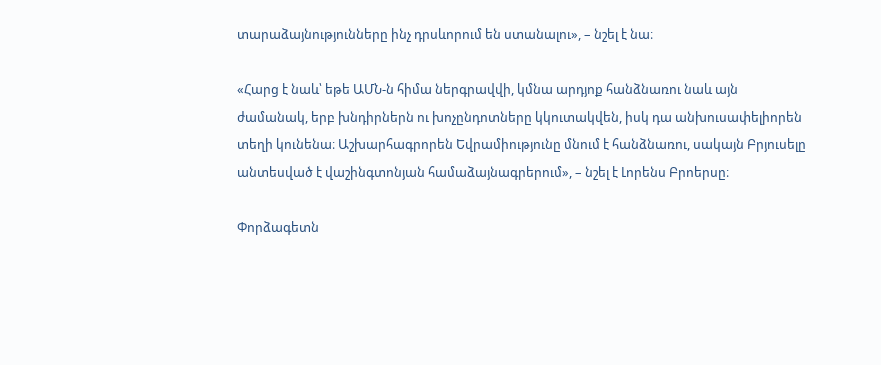տարաձայնությունները ինչ դրսևորում են ստանալու», – նշել է նա։

«Հարց է նաև՝ եթե ԱՄՆ-ն հիմա ներգրավվի, կմնա արդյոք հանձնառու նաև այն ժամանակ, երբ խնդիրներն ու խոչընդոտները կկուտակվեն, իսկ դա անխուսափելիորեն տեղի կունենա։ Աշխարհագրորեն Եվրամիությունը մնում է հանձնառու, սակայն Բրյուսելը անտեսված է վաշինգտոնյան համաձայնագրերում», – նշել է Լորենս Բրոերսը։

Փորձագետն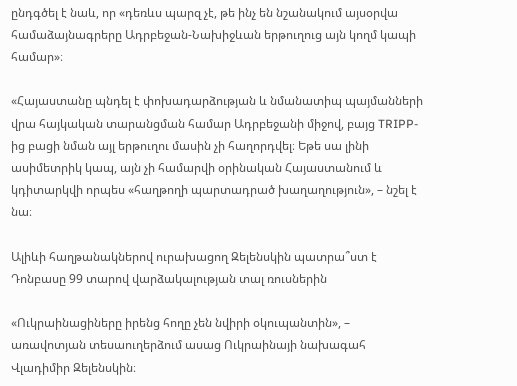ընդգծել է նաև, որ «դեռևս պարզ չէ, թե ինչ են նշանակում այսօրվա համաձայնագրերը Ադրբեջան-Նախիջևան երթուղուց այն կողմ կապի համար»։

«Հայաստանը պնդել է փոխադարձության և նմանատիպ պայմանների վրա հայկական տարանցման համար Ադրբեջանի միջով, բայց TRIPP-ից բացի նման այլ երթուղու մասին չի հաղորդվել։ Եթե սա լինի ասիմետրիկ կապ, այն չի համարվի օրինական Հայաստանում և կդիտարկվի որպես «հաղթողի պարտադրած խաղաղություն», – նշել է նա։

Ալիևի հաղթանակներով ուրախացող Զելենսկին պատրա՞ստ է Դոնբասը 99 տարով վարձակալության տալ ռուսներին

«Ուկրաինացիները իրենց հողը չեն նվիրի օկուպանտին», – առավոտյան տեսաուղերձում ասաց Ուկրաինայի նախագահ Վլադիմիր Զելենսկին։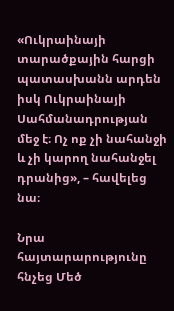«Ուկրաինայի տարածքային հարցի պատասխանն արդեն իսկ Ուկրաինայի Սահմանադրության մեջ է։ Ոչ ոք չի նահանջի և չի կարող նահանջել դրանից», – հավելեց նա։

Նրա հայտարարությունը հնչեց Մեծ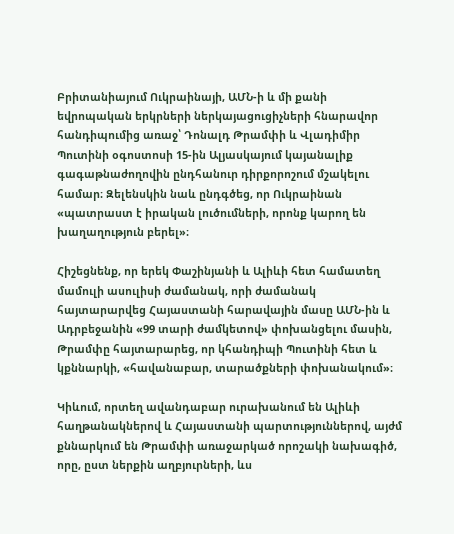Բրիտանիայում Ուկրաինայի, ԱՄՆ-ի և մի քանի եվրոպական երկրների ներկայացուցիչների հնարավոր հանդիպումից առաջ՝ Դոնալդ Թրամփի և Վլադիմիր Պուտինի օգոստոսի 15-ին Ալյասկայում կայանալիք գագաթնաժողովին ընդհանուր դիրքորոշում մշակելու համար։ Զելենսկին նաև ընդգծեց, որ Ուկրաինան «պատրաստ է իրական լուծումների, որոնք կարող են խաղաղություն բերել»։

Հիշեցնենք, որ երեկ Փաշինյանի և Ալիևի հետ համատեղ մամուլի ասուլիսի ժամանակ, որի ժամանակ հայտարարվեց Հայաստանի հարավային մասը ԱՄՆ-ին և Ադրբեջանին «99 տարի ժամկետով» փոխանցելու մասին, Թրամփը հայտարարեց, որ կհանդիպի Պուտինի հետ և կքննարկի, «հավանաբար, տարածքների փոխանակում»։

Կիևում, որտեղ ավանդաբար ուրախանում են Ալիևի հաղթանակներով և Հայաստանի պարտություններով, այժմ քննարկում են Թրամփի առաջարկած որոշակի նախագիծ, որը, ըստ ներքին աղբյուրների, ևս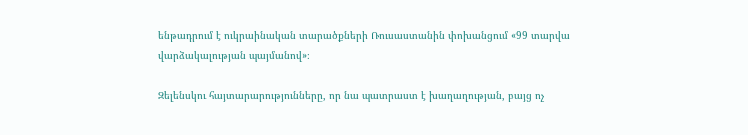ենթադրում է ուկրաինական տարածքների Ռուսաստանին փոխանցում «99 տարվա վարձակալության պայմանով»։

Զելենսկու հայտարարությունները, որ նա պատրաստ է խաղաղության, բայց ոչ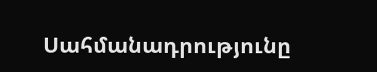Սահմանադրությունը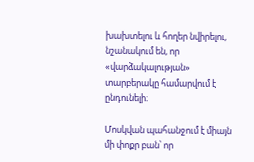խախտելու և հողեր նվիրելու, նշանակում են, որ «վարձակալության» տարբերակը համարվում է ընդունելի։

Մոսկվան պահանջում է միայն մի փոքր բան՝ որ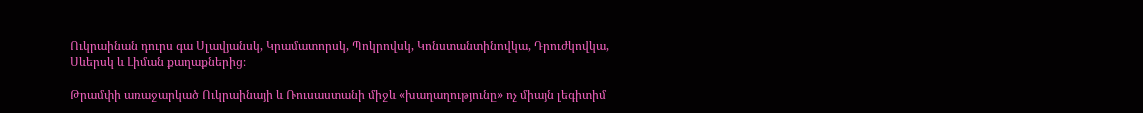Ուկրաինան դուրս գա Սլավյանսկ, Կրամատորսկ, Պոկրովսկ, Կոնստանտինովկա, Դրուժկովկա, Սևերսկ և Լիման քաղաքներից։

Թրամփի առաջարկած Ուկրաինայի և Ռուսաստանի միջև «խաղաղությունը» ոչ միայն լեգիտիմ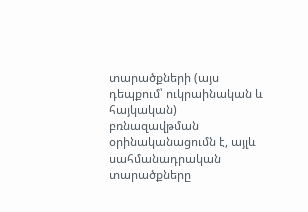տարածքների (այս դեպքում՝ ուկրաինական և հայկական) բռնազավթման օրինականացումն է, այլև սահմանադրական տարածքները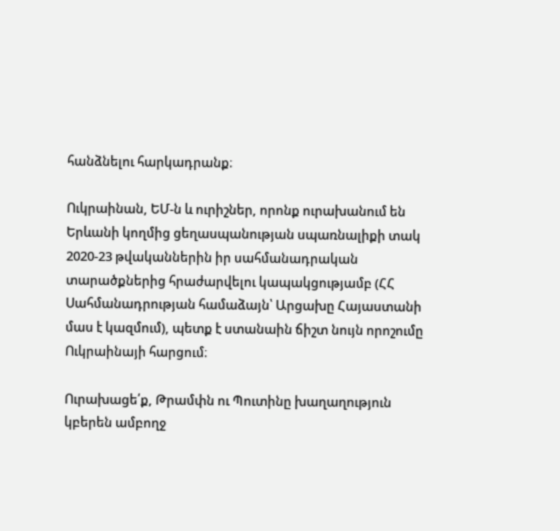հանձնելու հարկադրանք։

Ուկրաինան, ԵՄ-ն և ուրիշներ, որոնք ուրախանում են Երևանի կողմից ցեղասպանության սպառնալիքի տակ  2020-23 թվականներին իր սահմանադրական տարածքներից հրաժարվելու կապակցությամբ (ՀՀ Սահմանադրության համաձայն՝ Արցախը Հայաստանի մաս է կազմում), պետք է ստանաին ճիշտ նույն որոշումը Ուկրաինայի հարցում։

Ուրախացե՛ք, Թրամփն ու Պուտինը խաղաղություն կբերեն ամբողջ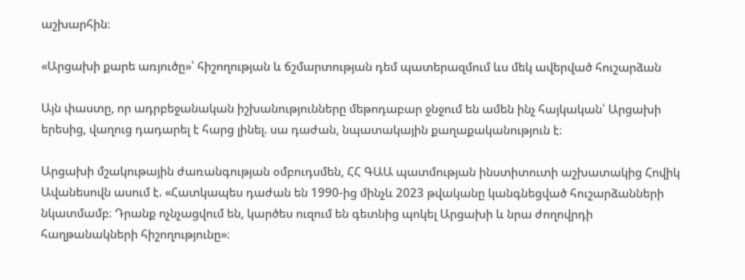աշխարհին։

«Արցախի քարե առյուծը»՝ հիշողության և ճշմարտության դեմ պատերազմում ևս մեկ ավերված հուշարձան

Այն փաստը, որ ադրբեջանական իշխանությունները մեթոդաբար ջնջում են ամեն ինչ հայկական՝ Արցախի երեսից, վաղուց դադարել է հարց լինել. սա դաժան, նպատակային քաղաքականություն է։

Արցախի մշակութային ժառանգության օմբուդսմեն, ՀՀ ԳԱԱ պատմության ինստիտուտի աշխատակից Հովիկ Ավանեսովն ասում է. «Հատկապես դաժան են 1990-ից մինչև 2023 թվականը կանգնեցված հուշարձանների նկատմամբ։ Դրանք ոչնչացվում են, կարծես ուզում են գետնից պոկել Արցախի և նրա ժողովրդի հաղթանակների հիշողությունը»։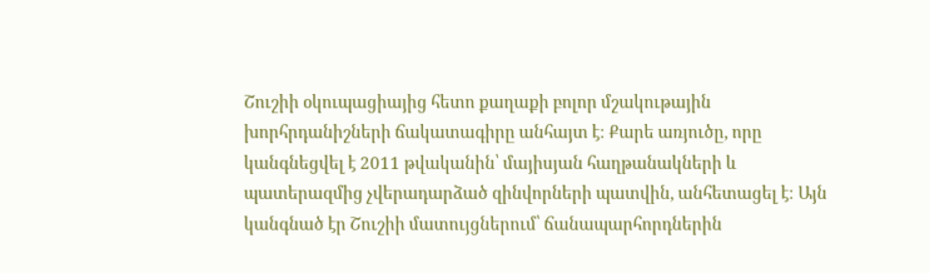Շուշիի օկուպացիայից հետո քաղաքի բոլոր մշակութային խորհրդանիշների ճակատագիրը անհայտ է։ Քարե առյուծը, որը կանգնեցվել է 2011 թվականին՝ մայիսյան հաղթանակների և պատերազմից չվերադարձած զինվորների պատվին, անհետացել է։ Այն կանգնած էր Շուշիի մատույցներում՝ ճանապարհորդներին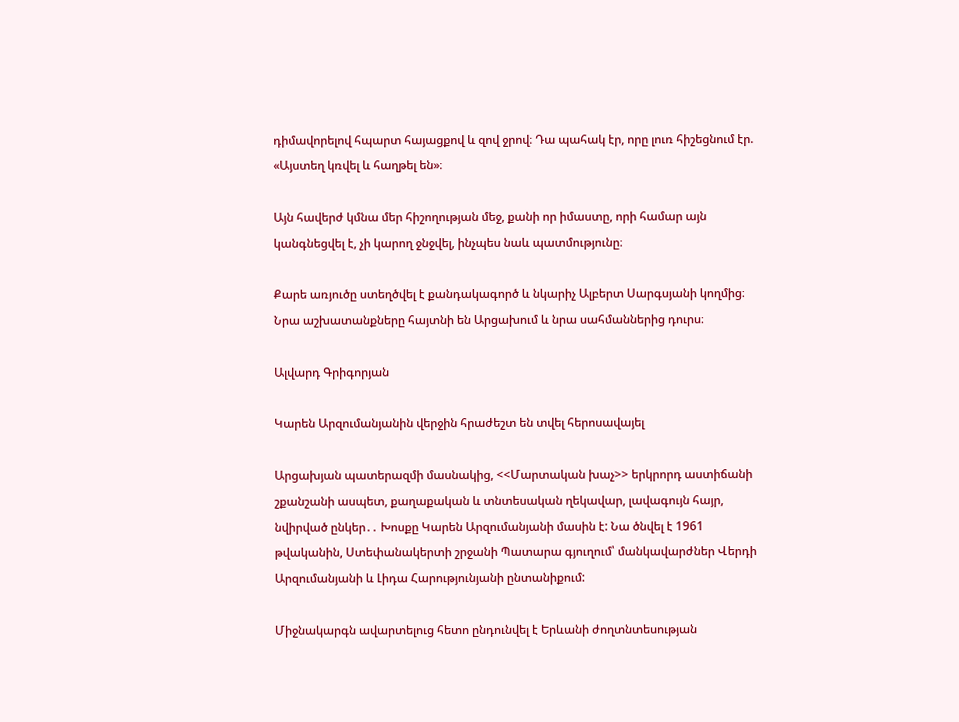դիմավորելով հպարտ հայացքով և զով ջրով։ Դա պահակ էր, որը լուռ հիշեցնում էր. «Այստեղ կռվել և հաղթել են»։

Այն հավերժ կմնա մեր հիշողության մեջ, քանի որ իմաստը, որի համար այն կանգնեցվել է, չի կարող ջնջվել, ինչպես նաև պատմությունը։

Քարե առյուծը ստեղծվել է քանդակագործ և նկարիչ Ալբերտ Սարգսյանի կողմից։ Նրա աշխատանքները հայտնի են Արցախում և նրա սահմաններից դուրս։

Ալվարդ Գրիգորյան

Կարեն Արզումանյանին վերջին հրաժեշտ են տվել հերոսավայել

Արցախյան պատերազմի մասնակից, <<Մարտական խաչ>> երկրորդ աստիճանի շքանշանի ասպետ, քաղաքական և տնտեսական ղեկավար, լավագույն հայր, նվիրված ընկեր․․ Խոսքը Կարեն Արզումանյանի մասին է: Նա ծնվել է 1961 թվականին, Ստեփանակերտի շրջանի Պատարա գյուղում՝ մանկավարժներ Վերդի Արզումանյանի և Լիդա Հարությունյանի ընտանիքում:

Միջնակարգն ավարտելուց հետո ընդունվել է Երևանի ժողտնտեսության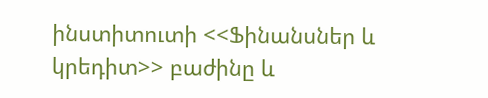ինստիտուտի <<Ֆինանսներ և կրեդիտ>> բաժինը և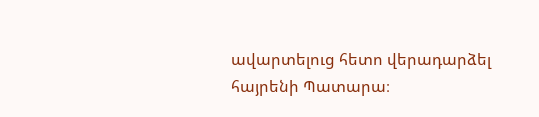ավարտելուց հետո վերադարձել հայրենի Պատարա։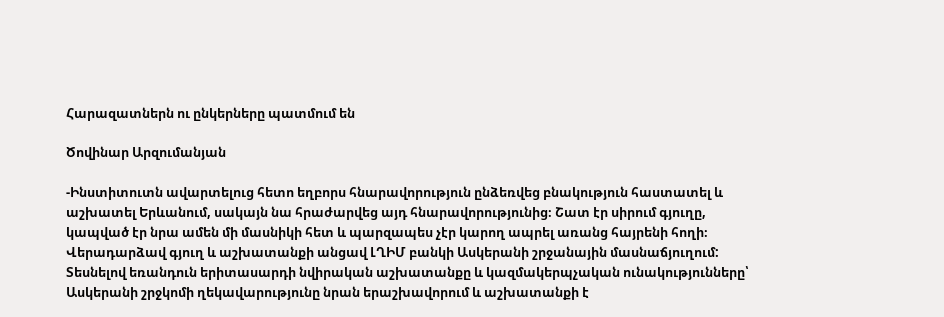Հարազատներն ու ընկերները պատմում են

Ծովինար Արզումանյան

-Ինստիտուտն ավարտելուց հետո եղբորս հնարավորություն ընձեռվեց բնակություն հաստատել և աշխատել Երևանում, սակայն նա հրաժարվեց այդ հնարավորությունից։ Շատ էր սիրում գյուղը, կապված էր նրա ամեն մի մասնիկի հետ և պարզապես չէր կարող ապրել առանց հայրենի հողի։ Վերադարձավ գյուղ և աշխատանքի անցավ ԼՂԻՄ բանկի Ասկերանի շրջանային մասնաճյուղում: Տեսնելով եռանդուն երիտասարդի նվիրական աշխատանքը և կազմակերպչական ունակությունները՝ Ասկերանի շրջկոմի ղեկավարությունը նրան երաշխավորում և աշխատանքի է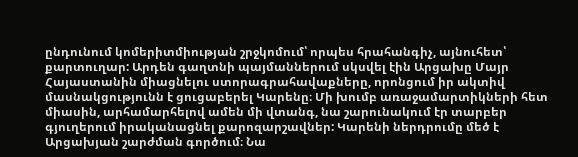ընդունում կոմերիտմիության շրջկոմում՝ որպես հրահանգիչ, այնուհետ՝ քարտուղար: Արդեն գաղտնի պայմաններում սկսվել էին Արցախը Մայր Հայաստանին միացնելու ստորագրահավաքները, որոնցում իր ակտիվ մասնակցությունն է ցուցաբերել Կարենը։ Մի խումբ առաջամարտիկների հետ միասին, արհամարհելով ամեն մի վտանգ, նա շարունակում էր տարբեր գյուղերում իրականացնել քարոզարշավներ: Կարենի ներդրումը մեծ է Արցախյան շարժման գործում։ Նա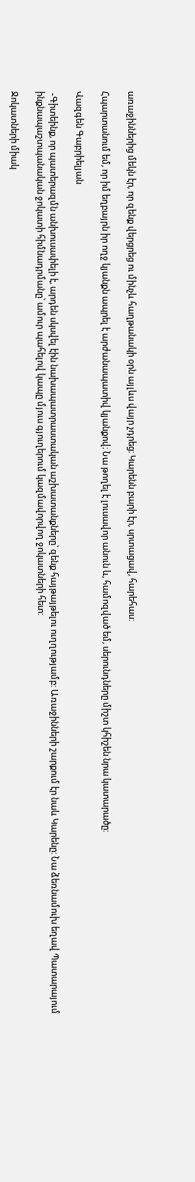առաջիններից մեկն էր, որ զենք վերցրեց ու մինչև հաղթանակի օրն այլևս վայր չդրեց։ Կարենն բարի էր, սրտացավ, հարեհաս:

Հպարտանում եմ, որ իմ եղբայրն իր ողջ կյանքն ապրել է արժանապատիվ կյանքով։ Նա թողել է լուսավոր անուն և, համոզված եմ, սերունդները միշտ կհիշեն նրա կատարածը:

Վազգեն Գաբրիելյան

 -Գիտեինք, որ պատերազմն անխուսափելի է, արդեն սկսվել էին նախապատրաստական աշխատանքները՝ զենք հայթայթելու ուղղությամբ: Առաջինների շարքում էր նաև Կարենը: Նա ձեռնամուխ եղավ Պատարայում ինքնապաշտպանական ջոկատի հիմնադրմանը՝ ամուր պահելով կապը մյուս գյուղերում կազմավորվող ջոկատների հետ:

Ջոկատների միակ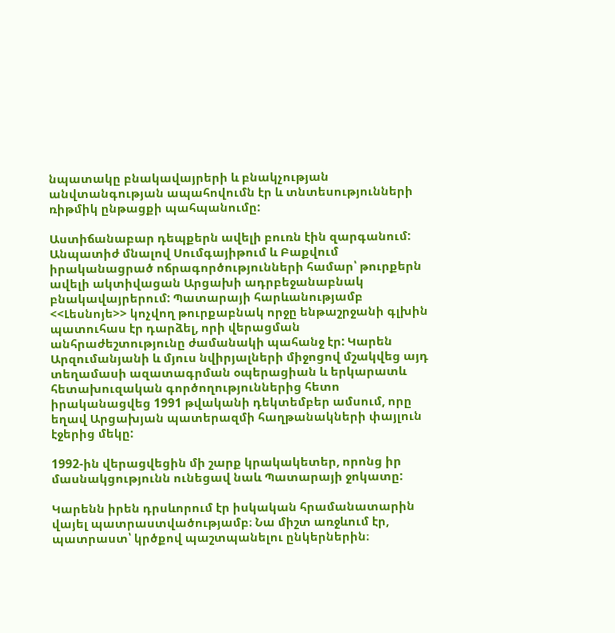նպատակը բնակավայրերի և բնակչության անվտանգության ապահովումն էր և տնտեսությունների ռիթմիկ ընթացքի պահպանումը:

Աստիճանաբար դեպքերն ավելի բուռն էին զարգանում: Անպատիժ մնալով Սումգայիթում և Բաքվում իրականացրած ոճրագործությունների համար՝ թուրքերն ավելի ակտիվացան Արցախի ադրբեջանաբնակ բնակավայրերում: Պատարայի հարևանությամբ <<Լեսնոյե>> կոչվող թուրքաբնակ որջը ենթաշրջանի գլխին պատուհաս էր դարձել, որի վերացման անհրաժեշտությունը ժամանակի պահանջ էր: Կարեն Արզումանյանի և մյուս նվիրյալների միջոցով մշակվեց այդ տեղամասի ազատագրման օպերացիան և երկարատև հետախուզական գործողություններից հետո իրականացվեց 1991 թվականի դեկտեմբեր ամսում, որը եղավ Արցախյան պատերազմի հաղթանակների փայլուն էջերից մեկը:

1992-ին վերացվեցին մի շարք կրակակետեր, որոնց իր մասնակցությունն ունեցավ նաև Պատարայի ջոկատը:

Կարենն իրեն դրսևորում էր իսկական հրամանատարին վայել պատրաստվածությամբ։ Նա միշտ առջևում էր, պատրաստ՝ կրծքով պաշտպանելու ընկերներին։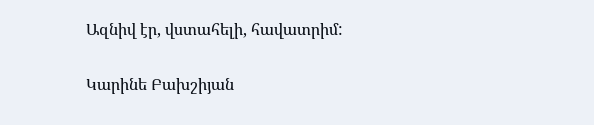Ազնիվ էր, վստահելի, հավատրիմ:

Կարինե Բախշիյան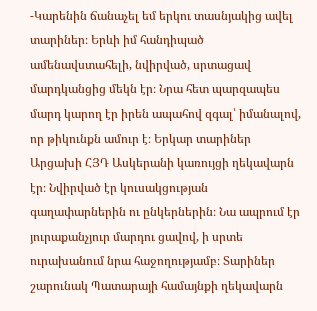-Կարենին ճանաչել եմ երկու տասնյակից ավել տարիներ։ Երևի իմ հանդիպած ամենավստահելի, նվիրված, սրտացավ մարդկանցից մեկն էր։ Նրա հետ պարզապես մարդ կարող էր իրեն ապահով զգալ՝ իմանալով, որ թիկունքն ամուր է։ Երկար տարիներ Արցախի ՀՅԴ Ասկերանի կառույցի ղեկավարն էր։ Նվիրված էր կուսակցության գաղափարներին ու ընկերներին։ Նա ապրում էր յուրաքանչյուր մարդու ցավով, ի սրտե ուրախանում նրա հաջողությամբ։ Տարիներ շարունակ Պատարայի համայնքի ղեկավարն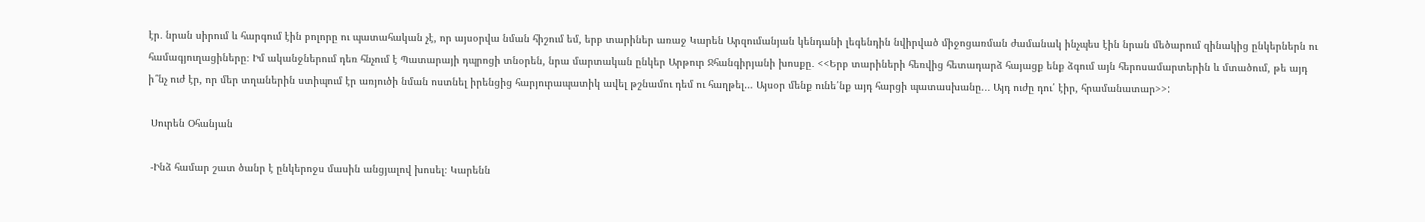էր․ նրան սիրում և հարգում էին բոլորը ու պատահական չէ, որ այսօրվա նման հիշում եմ, երբ տարիներ առաջ Կարեն Արզումանյան կենդանի լեգենդին նվիրված միջոցառման ժամանակ ինչպես էին նրան մեծարում զինակից ընկերներն ու համագյուղացիները։ Իմ ականջներում դեռ հնչում է Պատարայի դպրոցի տնօրեն, նրա մարտական ընկեր Արթուր Ջհանգիրյանի խոսքը․ <<Երբ տարիների հեռվից հետադարձ հայացք ենք ձգում այն հերոսամարտերին և մտածում, թե այդ ի՞նչ ուժ էր, որ մեր տղաներին ստիպում էր առյուծի նման ոստնել իրենցից հարյուրապատիկ ավել թշնամու դեմ ու հաղթել… Այսօր մենք ունե՛նք այդ հարցի պատասխանը.․․ Այդ ուժը դու՛ էիր, հրամանատար>>:

 Սուրեն Օհանյան

 -Ինձ համար շատ ծանր է ընկերոջս մասին անցյալով խոսել։ Կարենն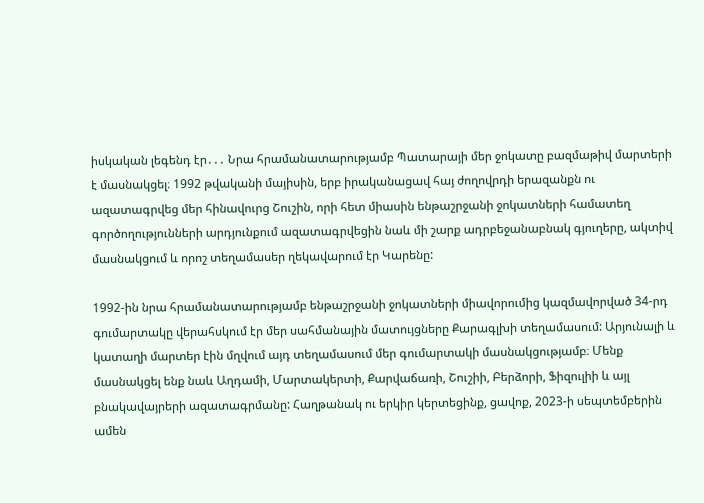իսկական լեգենդ էր․․․ Նրա հրամանատարությամբ Պատարայի մեր ջոկատը բազմաթիվ մարտերի է մասնակցել։ 1992 թվականի մայիսին, երբ իրականացավ հայ ժողովրդի երազանքն ու ազատագրվեց մեր հինավուրց Շուշին, որի հետ միասին ենթաշրջանի ջոկատների համատեղ գործողությունների արդյունքում ազատագրվեցին նաև մի շարք ադրբեջանաբնակ գյուղերը, ակտիվ մասնակցում և որոշ տեղամասեր ղեկավարում էր Կարենը:

1992-ին նրա հրամանատարությամբ ենթաշրջանի ջոկատների միավորումից կազմավորված 34-րդ գումարտակը վերահսկում էր մեր սահմանային մատույցները Քարագլխի տեղամասում: Արյունալի և կատաղի մարտեր էին մղվում այդ տեղամասում մեր գումարտակի մասնակցությամբ։ Մենք մասնակցել ենք նաև Աղդամի, Մարտակերտի, Քարվաճառի, Շուշիի, Բերձորի, Ֆիզուլիի և այլ բնակավայրերի ազատագրմանը: Հաղթանակ ու երկիր կերտեցինք, ցավոք, 2023-ի սեպտեմբերին ամեն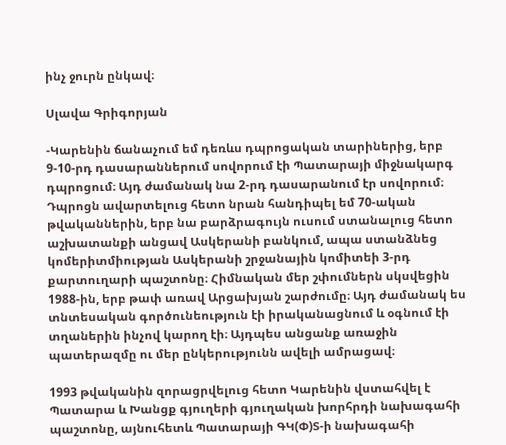ինչ ջուրն ընկավ։

Սլավա Գրիգորյան

-Կարենին ճանաչում եմ դեռևս դպրոցական տարիներից, երբ 9-10-րդ դասարաններում սովորում էի Պատարայի միջնակարգ դպրոցում։ Այդ ժամանակ նա 2-րդ դասարանում էր սովորում։ Դպրոցն ավարտելուց հետո նրան հանդիպել եմ 70-ական թվականներին, երբ նա բարձրագույն ուսում ստանալուց հետո աշխատանքի անցավ Ասկերանի բանկում, ապա ստանձնեց կոմերիտմիության Ասկերանի շրջանային կոմիտեի 3-րդ քարտուղարի պաշտոնը։ Հիմնական մեր շփումներն սկսվեցին 1988-ին, երբ թափ առավ Արցախյան շարժումը։ Այդ ժամանակ ես տնտեսական գործունեություն էի իրականացնում և օգնում էի տղաներին ինչով կարող էի։ Այդպես անցանք առաջին պատերազմը ու մեր ընկերությունն ավելի ամրացավ։

1993 թվականին զորացրվելուց հետո Կարենին վստահվել է Պատարա և Խանցք գյուղերի գյուղական խորհրդի նախագահի պաշտոնը, այնուհետև Պատարայի ԳԿ(Փ)Տ-ի նախագահի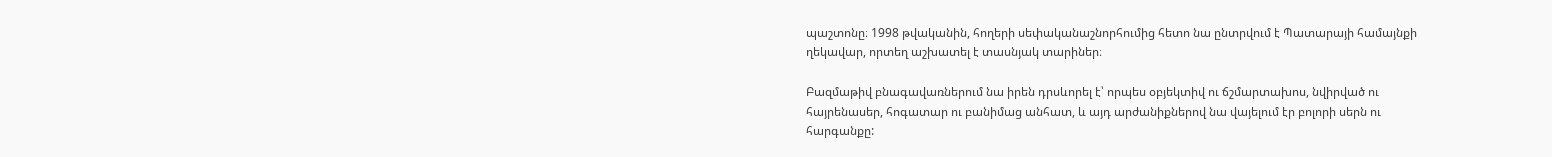պաշտոնը։ 1998 թվականին, հողերի սեփականաշնորհումից հետո նա ընտրվում է Պատարայի համայնքի ղեկավար, որտեղ աշխատել է տասնյակ տարիներ։

Բազմաթիվ բնագավառներում նա իրեն դրսևորել է՝ որպես օբյեկտիվ ու ճշմարտախոս, նվիրված ու հայրենասեր, հոգատար ու բանիմաց անհատ, և այդ արժանիքներով նա վայելում էր բոլորի սերն ու հարգանքը: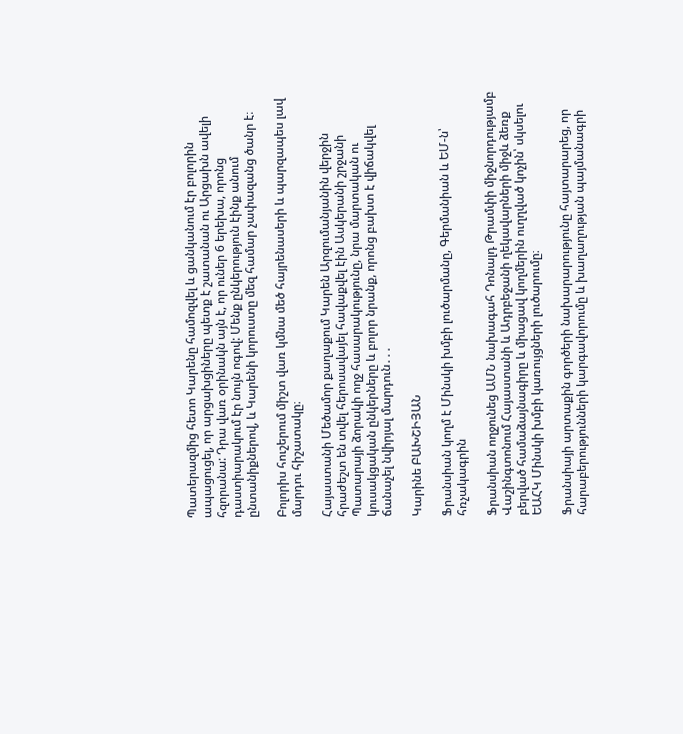Պատերազմից հետո Կարենը համոզվել և ցանկանում էր բոլորին ապացուցել, որ արցախցիները պետք է շատանան ու Արցախն ավելի հզորանա: Դրա վառ օրինակն այն է, որ ուներ 6 երեխա, որոնց դաստիարակում էր նույն ոգով: Մենք ընկերություն էինք անում ընտանիքներով, և Կարենի կորուստը մեզ համար չափազանց ծանր է։

Բոլորիս հուշերում միշտ վառ կմնա մեծ հայրենասերի և պարզապես լավ մարդու հիշատակը։

Հայաստանի Մեծամոր քաղաքում Կարեն Արզումանյանին վերջին հրաժեշտ են տվել հերոսավայել հավաքվել էին Ասկերանի շրջանի Պատարայի ձորակի ողջ հասարակությունը, նրա մարտական ու կուսակցական ընկերները և բոլոր նրանք, որոնց բախտ է վիճակվել ճանաչել նվիրյալ մարդուն․․․

Կարինե ԲԱԽՇԻՅԱՆ

Ֆրանսիան կողմ է Մինսկի խմբի լուծարմանը, Գերմանիան և ԵՄ-ն՝ հռչակագրին

Ֆրանսիան ողջունեց ԱՄՆ նախագահ Դոնալդ Թրամփի միջնորդությամբ Վաշինգտոնում Հայաստանի և Ադրբեջանի ղեկավարների միջև ձեռք բերված համաձայնագիրը և միացավ կողմերին ուղղված կոչին՝ սկսելու ԵԱՀԿ Մինսկի խմբի կառույցների լուծարումը։

Ֆրանսիայի արտաքին գործերի նախարարությունը հայտարարեց, որ հարաբերությունների կարգավորումը և խաղաղության պայմանագրի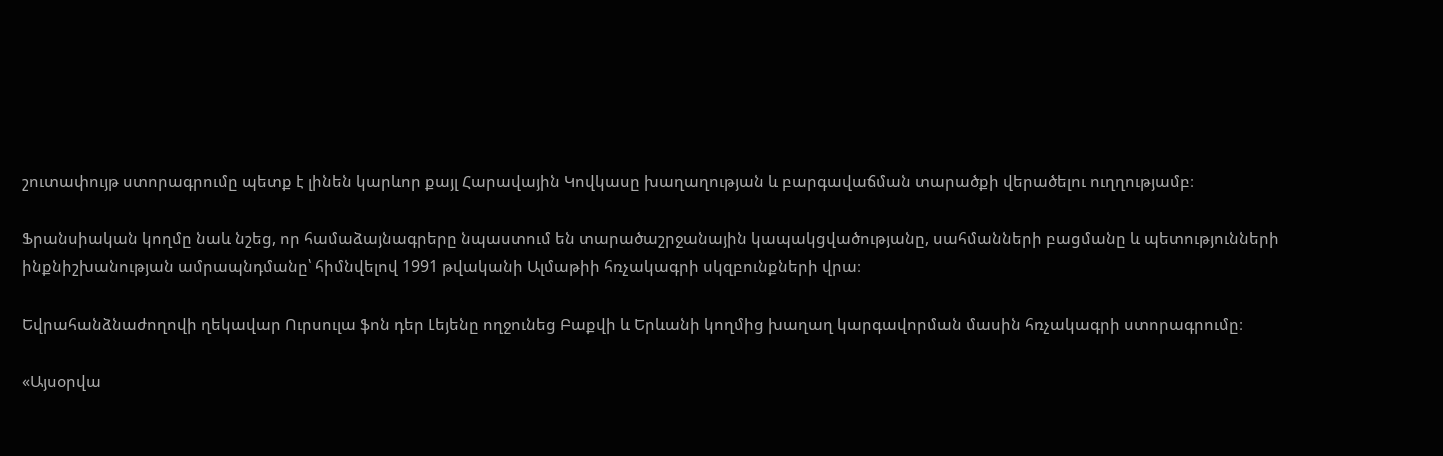շուտափույթ ստորագրումը պետք է լինեն կարևոր քայլ Հարավային Կովկասը խաղաղության և բարգավաճման տարածքի վերածելու ուղղությամբ։

Ֆրանսիական կողմը նաև նշեց, որ համաձայնագրերը նպաստում են տարածաշրջանային կապակցվածությանը, սահմանների բացմանը և պետությունների ինքնիշխանության ամրապնդմանը՝ հիմնվելով 1991 թվականի Ալմաթիի հռչակագրի սկզբունքների վրա։

Եվրահանձնաժողովի ղեկավար Ուրսուլա ֆոն դեր Լեյենը ողջունեց Բաքվի և Երևանի կողմից խաղաղ կարգավորման մասին հռչակագրի ստորագրումը։

«Այսօրվա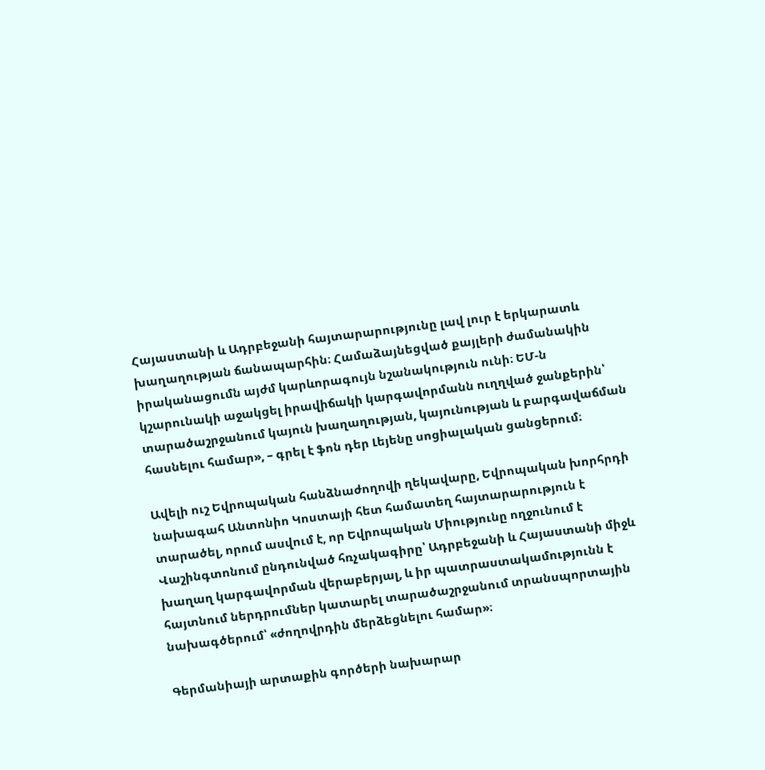Հայաստանի և Ադրբեջանի հայտարարությունը լավ լուր է երկարատև խաղաղության ճանապարհին։ Համաձայնեցված քայլերի ժամանակին իրականացումն այժմ կարևորագույն նշանակություն ունի։ ԵՄ-ն կշարունակի աջակցել իրավիճակի կարգավորմանն ուղղված ջանքերին՝ տարածաշրջանում կայուն խաղաղության, կայունության և բարգավաճման հասնելու համար», – գրել է ֆոն դեր Լեյենը սոցիալական ցանցերում։

Ավելի ուշ Եվրոպական հանձնաժողովի ղեկավարը, Եվրոպական խորհրդի նախագահ Անտոնիո Կոստայի հետ համատեղ հայտարարություն է տարածել, որում ասվում է, որ Եվրոպական Միությունը ողջունում է Վաշինգտոնում ընդունված հռչակագիրը՝ Ադրբեջանի և Հայաստանի միջև խաղաղ կարգավորման վերաբերյալ, և իր պատրաստակամությունն է հայտնում ներդրումներ կատարել տարածաշրջանում տրանսպորտային նախագծերում՝ «ժողովրդին մերձեցնելու համար»։

Գերմանիայի արտաքին գործերի նախարար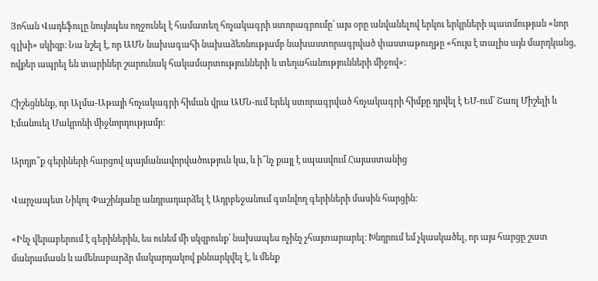Յոհան Վադեֆուլը նույնպես ողջունել է համատեղ հռչակագրի ստորագրումը՝ այս օրը անվանելով երկու երկրների պատմության «նոր գլխի» սկիզբ։ Նա նշել է, որ ԱՄՆ նախագահի նախաձեռնությամբ նախաստորագրված փաստաթուղթը «հույս է տալիս այն մարդկանց, ովքեր ապրել են տարիներ շարունակ հակամարտությունների և տեղահանությունների միջով»։

Հիշեցնենք, որ Ալմա-Աթայի հռչակագրի հիման վրա ԱՄՆ-ում երեկ ստորագրված հռչակագրի հիմքը դրվել է ԵՄ-ում՝ Շառլ Միշելի և Էմանուել Մակրոնի միջնորդությամբ։

Արդյո՞ք գերիների հարցով պայմանավորվածություն կա, և ի՞նչ քայլ է սպասվում Հայաստանից

Վարչապետ Նիկոլ Փաշինյանը անդրադարձել է Ադրբեջանում գտնվող գերիների մասին հարցին։

«Ինչ վերաբերում է գերիներին, ես ունեմ մի սկզբունք՝ նախապես ոչինչ չհայտարարել։ Խնդրում եմ չկասկածել, որ այս հարցը շատ մանրամասն և ամենաբարձր մակարդակով քննարկվել է, և մենք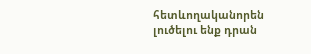հետևողականորեն լուծելու ենք դրան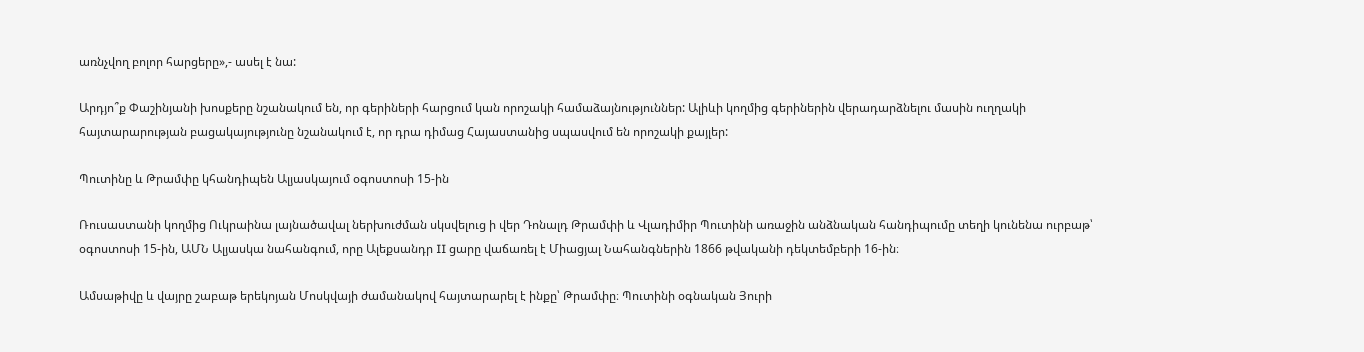առնչվող բոլոր հարցերը»,- ասել է նա:

Արդյո՞ք Փաշինյանի խոսքերը նշանակում են, որ գերիների հարցում կան որոշակի համաձայնություններ: Ալիևի կողմից գերիներին վերադարձնելու մասին ուղղակի հայտարարության բացակայությունը նշանակում է, որ դրա դիմաց Հայաստանից սպասվում են որոշակի քայլեր:

Պուտինը և Թրամփը կհանդիպեն Ալյասկայում օգոստոսի 15-ին

Ռուսաստանի կողմից Ուկրաինա լայնածավալ ներխուժման սկսվելուց ի վեր Դոնալդ Թրամփի և Վլադիմիր Պուտինի առաջին անձնական հանդիպումը տեղի կունենա ուրբաթ՝ օգոստոսի 15-ին, ԱՄՆ Ալյասկա նահանգում, որը Ալեքսանդր II ցարը վաճառել է Միացյալ Նահանգներին 1866 թվականի դեկտեմբերի 16-ին։

Ամսաթիվը և վայրը շաբաթ երեկոյան Մոսկվայի ժամանակով հայտարարել է ինքը՝ Թրամփը։ Պուտինի օգնական Յուրի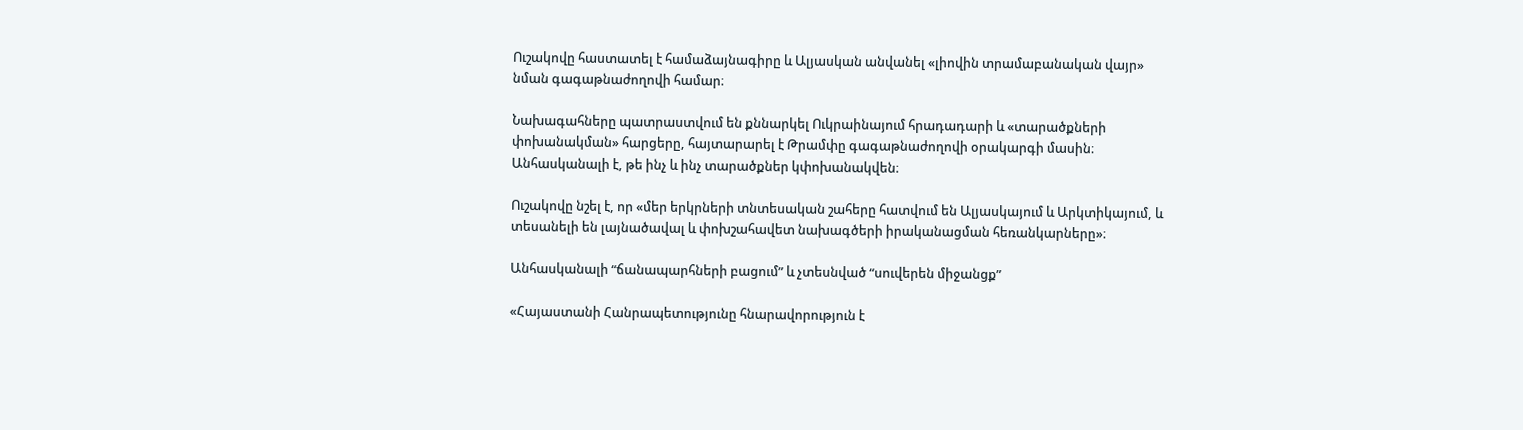Ուշակովը հաստատել է համաձայնագիրը և Ալյասկան անվանել «լիովին տրամաբանական վայր» նման գագաթնաժողովի համար։

Նախագահները պատրաստվում են քննարկել Ուկրաինայում հրադադարի և «տարածքների փոխանակման» հարցերը, հայտարարել է Թրամփը գագաթնաժողովի օրակարգի մասին։ Անհասկանալի է, թե ինչ և ինչ տարածքներ կփոխանակվեն։

Ուշակովը նշել է, որ «մեր երկրների տնտեսական շահերը հատվում են Ալյասկայում և Արկտիկայում, և տեսանելի են լայնածավալ և փոխշահավետ նախագծերի իրականացման հեռանկարները»։

Անհասկանալի “ճանապարհների բացում” և չտեսնված “սուվերեն միջանցք”

«Հայաստանի Հանրապետությունը հնարավորություն է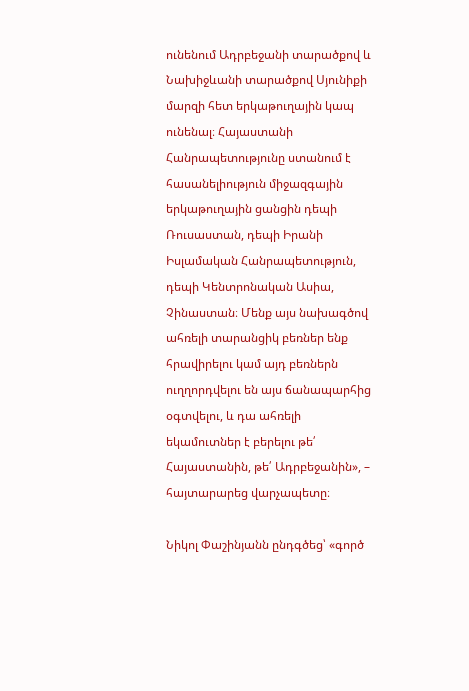ունենում Ադրբեջանի տարածքով և Նախիջևանի տարածքով Սյունիքի մարզի հետ երկաթուղային կապ ունենալ։ Հայաստանի Հանրապետությունը ստանում է հասանելիություն միջազգային երկաթուղային ցանցին դեպի Ռուսաստան, դեպի Իրանի Իսլամական Հանրապետություն, դեպի Կենտրոնական Ասիա, Չինաստան։ Մենք այս նախագծով ահռելի տարանցիկ բեռներ ենք հրավիրելու կամ այդ բեռներն ուղղորդվելու են այս ճանապարհից օգտվելու, և դա ահռելի եկամուտներ է բերելու թե՛ Հայաստանին, թե՛ Ադրբեջանին», – հայտարարեց վարչապետը։

Նիկոլ Փաշինյանն ընդգծեց՝ «գործ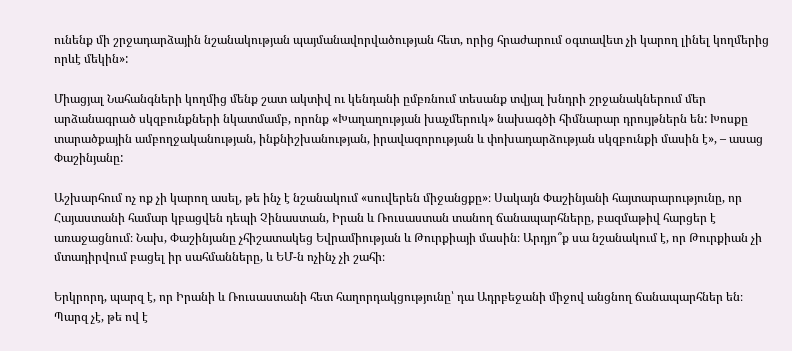ունենք մի շրջադարձային նշանակության պայմանավորվածության հետ, որից հրաժարում օգտավետ չի կարող լինել կողմերից որևէ մեկին»:

Միացյալ Նահանգների կողմից մենք շատ ակտիվ ու կենդանի ըմբռնում տեսանք տվյալ խնդրի շրջանակներում մեր արձանագրած սկզբունքների նկատմամբ, որոնք «Խաղաղության խաչմերուկ» նախագծի հիմնարար դրույթներն են: Խոսքը տարածքային ամբողջականության, ինքնիշխանության, իրավազորության և փոխադարձության սկզբունքի մասին է», – ասաց Փաշինյանը:

Աշխարհում ոչ ոք չի կարող ասել, թե ինչ է նշանակում «սուվերեն միջանցքը»։ Սակայն Փաշինյանի հայտարարությունը, որ Հայաստանի համար կբացվեն դեպի Չինաստան, Իրան և Ռուսաստան տանող ճանապարհները, բազմաթիվ հարցեր է առաջացնում։ Նախ, Փաշինյանը չհիշատակեց Եվրամիության և Թուրքիայի մասին։ Արդյո՞ք սա նշանակում է, որ Թուրքիան չի մտադիրվում բացել իր սահմանները, և ԵՄ-ն ոչինչ չի շահի։

Երկրորդ, պարզ է, որ Իրանի և Ռուսաստանի հետ հաղորդակցությունը՝ դա Ադրբեջանի միջով անցնող ճանապարհներ են։ Պարզ չէ, թե ով է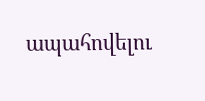ապահովելու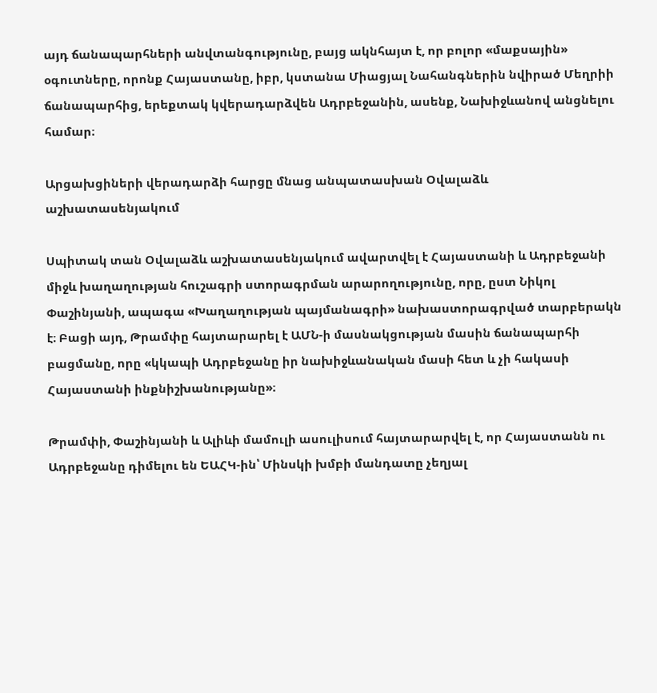այդ ճանապարհների անվտանգությունը, բայց ակնհայտ է, որ բոլոր «մաքսային» օգուտները, որոնք Հայաստանը, իբր, կստանա Միացյալ Նահանգներին նվիրած Մեղրիի ճանապարհից, երեքտակ կվերադարձվեն Ադրբեջանին, ասենք, Նախիջևանով անցնելու համար։

Արցախցիների վերադարձի հարցը մնաց անպատասխան Օվալաձև աշխատասենյակում

Սպիտակ տան Օվալաձև աշխատասենյակում ավարտվել է Հայաստանի և Ադրբեջանի միջև խաղաղության հուշագրի ստորագրման արարողությունը, որը, ըստ Նիկոլ Փաշինյանի, ապագա «Խաղաղության պայմանագրի» նախաստորագրված տարբերակն է։ Բացի այդ, Թրամփը հայտարարել է ԱՄՆ-ի մասնակցության մասին ճանապարհի բացմանը, որը «կկապի Ադրբեջանը իր նախիջևանական մասի հետ և չի հակասի Հայաստանի ինքնիշխանությանը»։

Թրամփի, Փաշինյանի և Ալիևի մամուլի ասուլիսում հայտարարվել է, որ Հայաստանն ու Ադրբեջանը դիմելու են ԵԱՀԿ-ին՝ Մինսկի խմբի մանդատը չեղյալ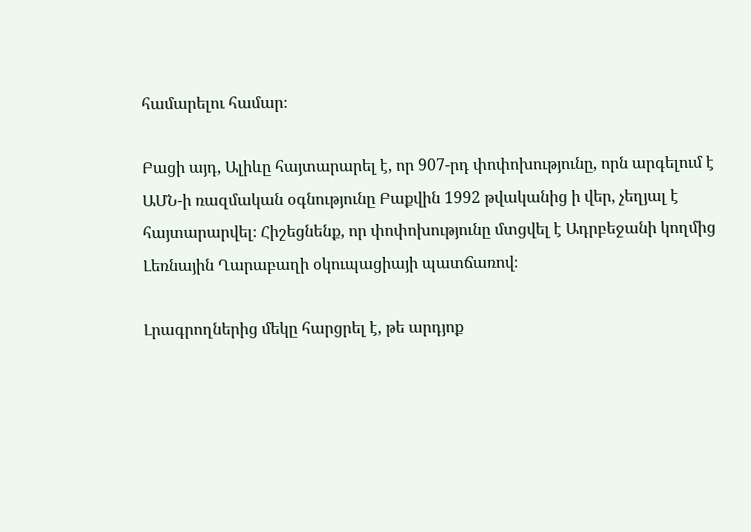համարելու համար։

Բացի այդ, Ալիևը հայտարարել է, որ 907-րդ փոփոխությունը, որն արգելում է ԱՄՆ-ի ռազմական օգնությունը Բաքվին 1992 թվականից ի վեր, չեղյալ է հայտարարվել։ Հիշեցնենք, որ փոփոխությունը մտցվել է Ադրբեջանի կողմից Լեռնային Ղարաբաղի օկուպացիայի պատճառով։

Լրագրողներից մեկը հարցրել է, թե արդյոք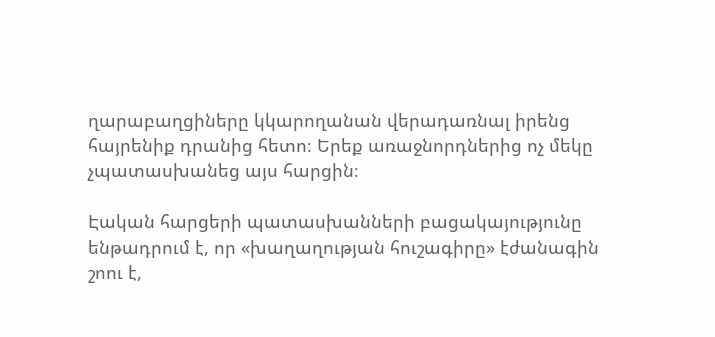ղարաբաղցիները կկարողանան վերադառնալ իրենց հայրենիք դրանից հետո։ Երեք առաջնորդներից ոչ մեկը չպատասխանեց այս հարցին։

Էական հարցերի պատասխանների բացակայությունը ենթադրում է, որ «խաղաղության հուշագիրը» էժանագին շոու է,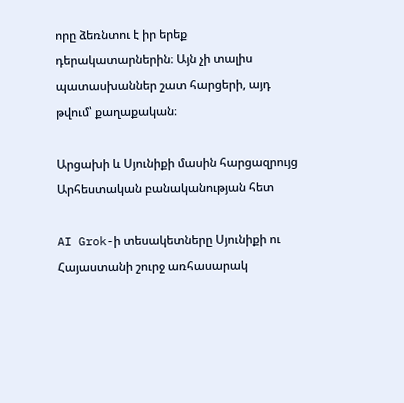որը ձեռնտու է իր երեք դերակատարներին։ Այն չի տալիս պատասխաններ շատ հարցերի, այդ թվում՝ քաղաքական։

Արցախի և Սյունիքի մասին հարցազրույց Արհեստական բանականության հետ

AI Grok-ի տեսակետները Սյունիքի ու Հայաստանի շուրջ առհասարակ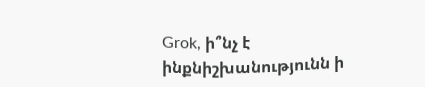Grok, ի՞նչ է ինքնիշխանությունն ի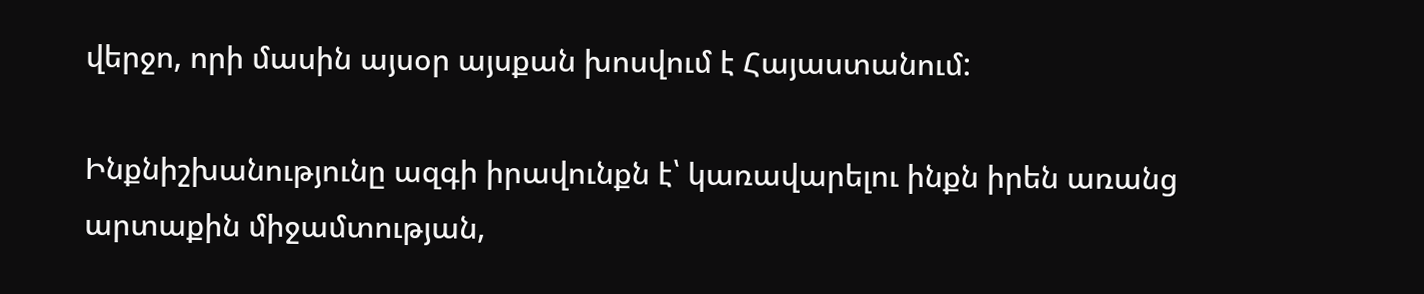վերջո, որի մասին այսօր այսքան խոսվում է Հայաստանում:

Ինքնիշխանությունը ազգի իրավունքն է՝ կառավարելու ինքն իրեն առանց արտաքին միջամտության,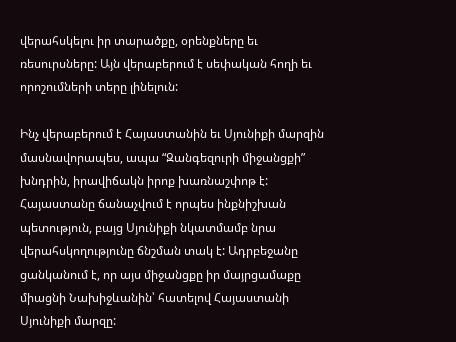վերահսկելու իր տարածքը, օրենքները եւ ռեսուրսները: Այն վերաբերում է սեփական հողի եւ որոշումների տերը լինելուն:

Ինչ վերաբերում է Հայաստանին եւ Սյունիքի մարզին մասնավորապես, ապա “Զանգեզուրի միջանցքի” խնդրին, իրավիճակն իրոք խառնաշփոթ է: Հայաստանը ճանաչվում է որպես ինքնիշխան պետություն, բայց Սյունիքի նկատմամբ նրա վերահսկողությունը ճնշման տակ է: Ադրբեջանը ցանկանում է, որ այս միջանցքը իր մայրցամաքը միացնի Նախիջևանին՝ հատելով Հայաստանի Սյունիքի մարզը: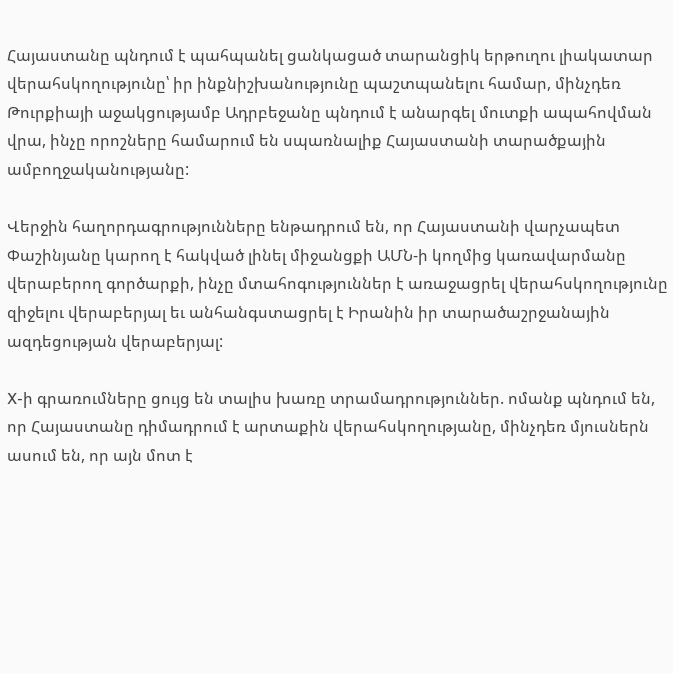Հայաստանը պնդում է պահպանել ցանկացած տարանցիկ երթուղու լիակատար վերահսկողությունը՝ իր ինքնիշխանությունը պաշտպանելու համար, մինչդեռ Թուրքիայի աջակցությամբ Ադրբեջանը պնդում է անարգել մուտքի ապահովման վրա, ինչը որոշները համարում են սպառնալիք Հայաստանի տարածքային ամբողջականությանը:

Վերջին հաղորդագրությունները ենթադրում են, որ Հայաստանի վարչապետ Փաշինյանը կարող է հակված լինել միջանցքի ԱՄՆ-ի կողմից կառավարմանը վերաբերող գործարքի, ինչը մտահոգություններ է առաջացրել վերահսկողությունը զիջելու վերաբերյալ եւ անհանգստացրել է Իրանին իր տարածաշրջանային ազդեցության վերաբերյալ:

X-ի գրառումները ցույց են տալիս խառը տրամադրություններ. ոմանք պնդում են, որ Հայաստանը դիմադրում է արտաքին վերահսկողությանը, մինչդեռ մյուսներն ասում են, որ այն մոտ է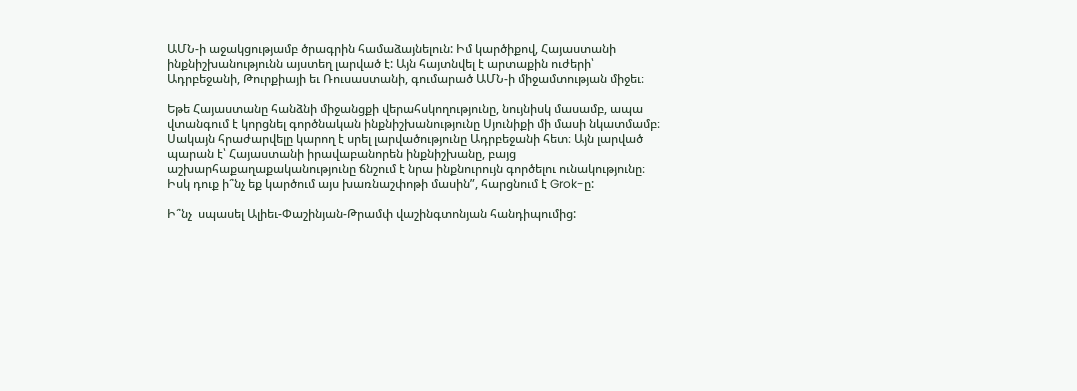ԱՄՆ-ի աջակցությամբ ծրագրին համաձայնելուն: Իմ կարծիքով, Հայաստանի ինքնիշխանությունն այստեղ լարված է: Այն հայտնվել է արտաքին ուժերի՝ Ադրբեջանի, Թուրքիայի եւ Ռուսաստանի, գումարած ԱՄՆ-ի միջամտության միջեւ։

Եթե Հայաստանը հանձնի միջանցքի վերահսկողությունը, նույնիսկ մասամբ, ապա վտանգում է կորցնել գործնական ինքնիշխանությունը Սյունիքի մի մասի նկատմամբ։ Սակայն հրաժարվելը կարող է սրել լարվածությունը Ադրբեջանի հետ։ Այն լարված պարան է՝ Հայաստանի իրավաբանորեն ինքնիշխանը, բայց աշխարհաքաղաքականությունը ճնշում է նրա ինքնուրույն գործելու ունակությունը։ Իսկ դուք ի՞նչ եք կարծում այս խառնաշփոթի մասին”, հարցնում է Grok-ը:

Ի՞նչ  սպասել Ալիեւ-Փաշինյան-Թրամփ վաշինգտոնյան հանդիպումից: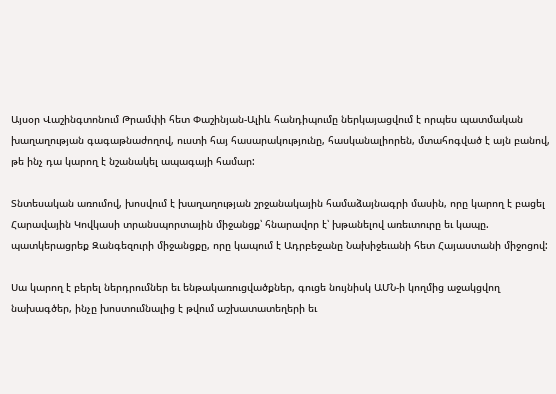Այսօր Վաշինգտոնում Թրամփի հետ Փաշինյան-Ալիև հանդիպումը ներկայացվում է որպես պատմական խաղաղության գագաթնաժողով, ուստի հայ հասարակությունը, հասկանալիորեն, մտահոգված է այն բանով, թե ինչ դա կարող է նշանակել ապագայի համար:

Տնտեսական առումով, խոսվում է խաղաղության շրջանակային համաձայնագրի մասին, որը կարող է բացել Հարավային Կովկասի տրանսպորտային միջանցք՝ հնարավոր է՝ խթանելով առեւտուրը եւ կապը. պատկերացրեք Զանգեզուրի միջանցքը, որը կապում է Ադրբեջանը Նախիջեւանի հետ Հայաստանի միջոցով:

Սա կարող է բերել ներդրումներ եւ ենթակառուցվածքներ, գուցե նույնիսկ ԱՄՆ-ի կողմից աջակցվող նախագծեր, ինչը խոստումնալից է թվում աշխատատեղերի եւ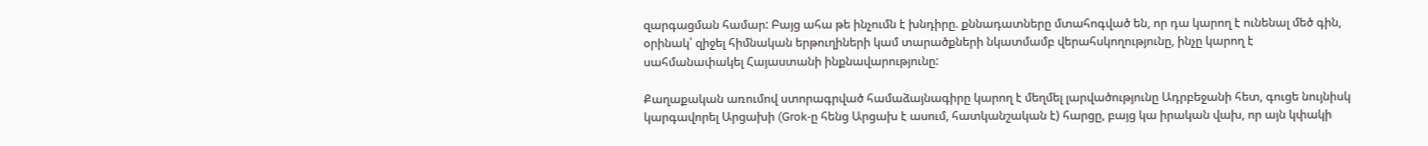զարգացման համար: Բայց ահա թե ինչումն է խնդիրը. քննադատները մտահոգված են, որ դա կարող է ունենալ մեծ գին, օրինակ՝ զիջել հիմնական երթուղիների կամ տարածքների նկատմամբ վերահսկողությունը, ինչը կարող է սահմանափակել Հայաստանի ինքնավարությունը:

Քաղաքական առումով ստորագրված համաձայնագիրը կարող է մեղմել լարվածությունը Ադրբեջանի հետ, գուցե նույնիսկ կարգավորել Արցախի (Grok-ը հենց Արցախ է ասում, հատկանշական է) հարցը, բայց կա իրական վախ, որ այն կփակի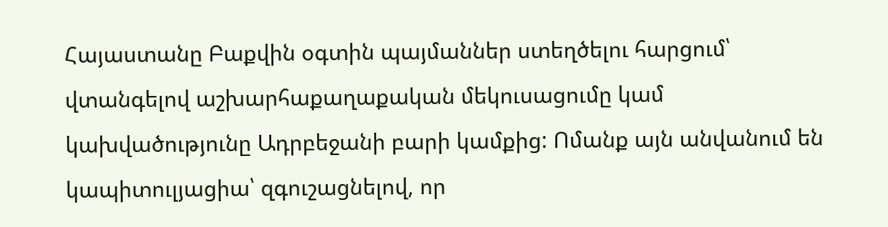Հայաստանը Բաքվին օգտին պայմաններ ստեղծելու հարցում՝ վտանգելով աշխարհաքաղաքական մեկուսացումը կամ կախվածությունը Ադրբեջանի բարի կամքից: Ոմանք այն անվանում են կապիտուլյացիա՝ զգուշացնելով, որ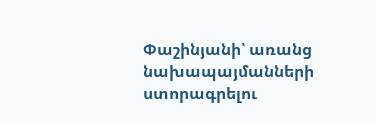Փաշինյանի՝ առանց նախապայմանների ստորագրելու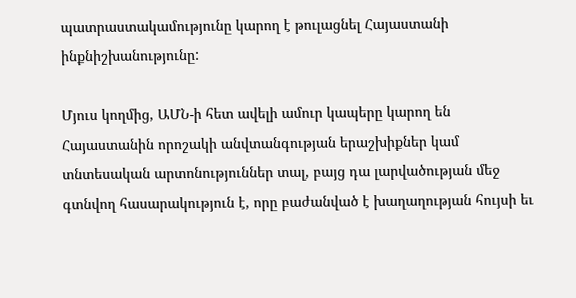պատրաստակամությունը կարող է թուլացնել Հայաստանի ինքնիշխանությունը:

Մյուս կողմից, ԱՄՆ-ի հետ ավելի ամուր կապերը կարող են Հայաստանին որոշակի անվտանգության երաշխիքներ կամ տնտեսական արտոնություններ տալ, բայց դա լարվածության մեջ գտնվող հասարակություն է, որը բաժանված է խաղաղության հույսի եւ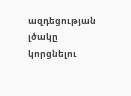ազդեցության լծակը կորցնելու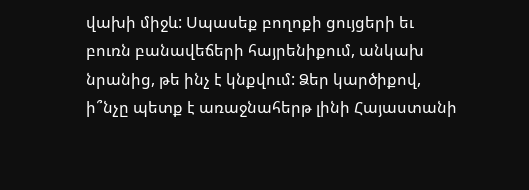վախի միջև: Սպասեք բողոքի ցույցերի եւ բուռն բանավեճերի հայրենիքում, անկախ նրանից, թե ինչ է կնքվում: Ձեր կարծիքով, ի՞նչը պետք է առաջնահերթ լինի Հայաստանի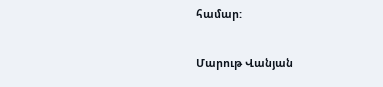համար:

Մարութ Վանյան